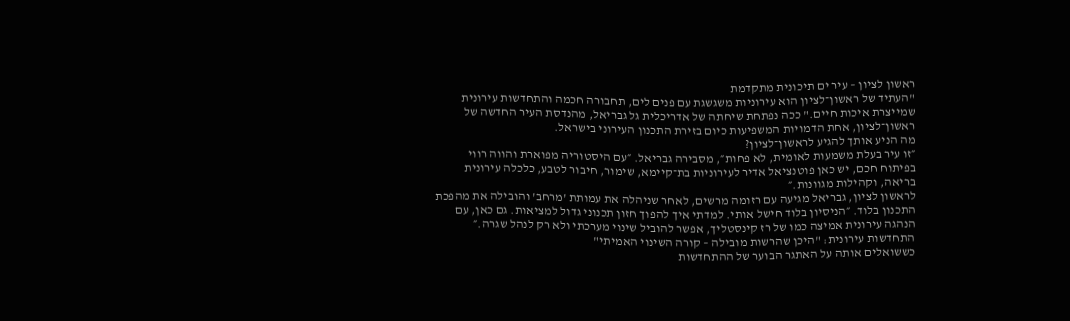ראשון לציון – עיר ים תיכונית מתקדמת
"העתיד של ראשון־לציון הוא עירוניות משגשגת עם פנים לים, תחבורה חכמה והתחדשות עירונית שמייצרת איכות חיים." ככה נפתחת שיחתה של אדריכלית גל גבריאל, מהנדסת העיר החדשה של ראשון־לציון, אחת הדמויות המשפיעות כיום בזירת התכנון העירוני בישראל.
מה הניע אותך להגיע לראשון־לציון?
״זו עיר בעלת משמעות לאומית, לא פחות״, מסבירה גבריאל. ״עם היסטוריה מפוארת והווה רווי בפיתוח חכם, יש כאן פוטנציאל אדיר לעירוניות בת־קיימא, שימור, חיבור לטבע, כלכלה עירונית בריאה, וקהילות מגוונות.״
לראשון לציון, גבריאל מגיעה עם רזומה מרשים, לאחר שניהלה את עמותת 'מרחב' והובילה את מהפכת התכנון בלוד. ״הניסיון בלוד חישל אותי. למדתי איך להפוך חזון תכנוני גדול למציאות. גם כאן, עם הנהגה עירונית אמיצה כמו של רז קינסטליך, אפשר להוביל שינוי מערכתי ולא רק לנהל שגרה.״
התחדשות עירונית: "היכן שהרשות מובילה – קורה השינוי האמיתי"
כששואלים אותה על האתגר הבוער של ההתחדשות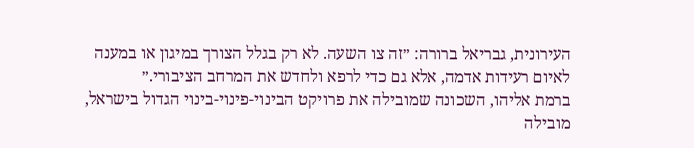העירונית, גבריאל ברורה: ״זה צו השעה. לא רק בגלל הצורך במיגון או במענה לאיום רעידות אדמה, אלא גם כדי לרפא ולחדש את המרחב הציבורי.״
ברמת אליהו, השכונה שמובילה את פרויקט הבינוי-פינוי-בינוי הגדול בישראל, מובילה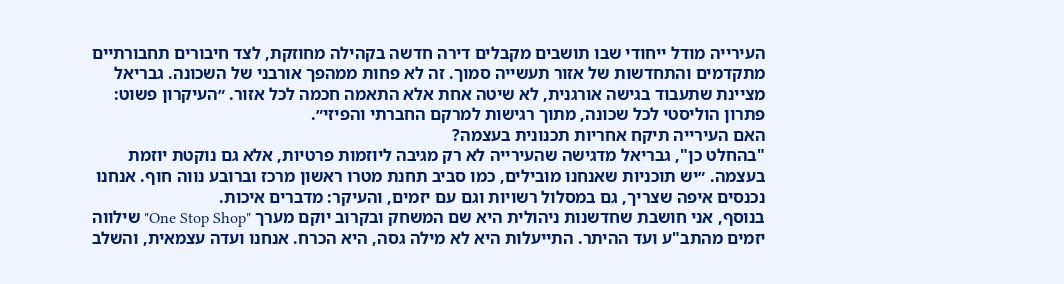העירייה מודל ייחודי שבו תושבים מקבלים דירה חדשה בקהילה מחוזקת, לצד חיבורים תחבורתיים מתקדמים והתחדשות של אזור תעשייה סמוך. זה לא פחות ממהפך אורבני של השכונה. גבריאל מציינת שתעבוד בגישה אורגנית, לא שיטה אחת אלא התאמה חכמה לכל אזור. ״העיקרון פשוט: פתרון הוליסטי לכל שכונה, מתוך רגישות למרקם החברתי והפיזי״.
האם העירייה תיקח אחריות תכנונית בעצמה?
"בהחלט כן", גבריאל מדגישה שהעירייה לא רק מגיבה ליוזמות פרטיות, אלא גם נוקטת יוזמת בעצמה. ״יש תוכניות שאנחנו מובילים, כמו סביב תחנת מטרו ראשון מרכז וברובע נווה חוף. אנחנו נכנסים איפה שצריך, גם במסלול רשויות וגם עם יזמים, והעיקר: מדברים איכות.
בנוסף, אני חושבת שחדשנות ניהולית היא שם המשחק ובקרוב יוקם מערך "One Stop Shop" שילווה יזמים מהתב"ע ועד ההיתר. התייעלות היא לא מילה גסה, היא הכרח. אנחנו ועדה עצמאית, והשלב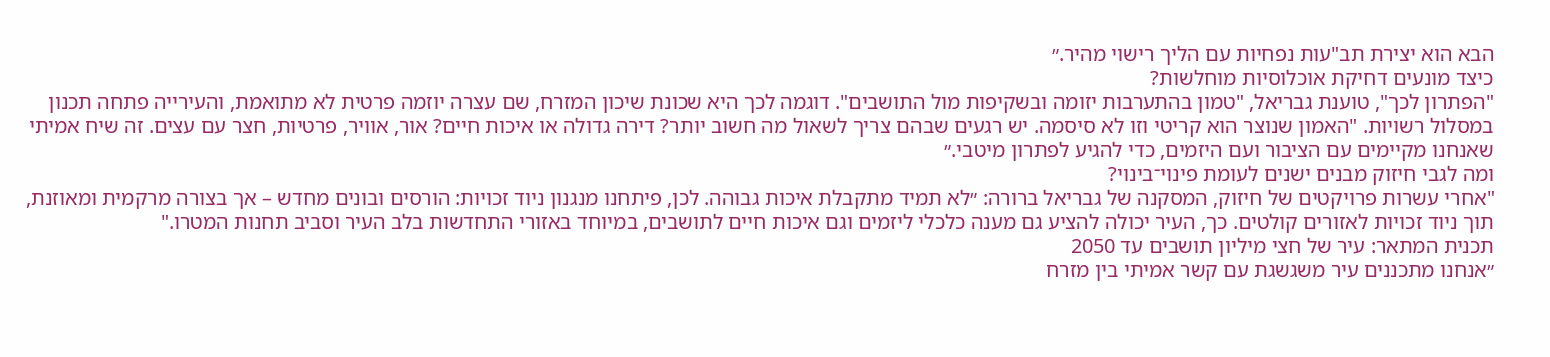הבא הוא יצירת תב"עות נפחיות עם הליך רישוי מהיר.״
כיצד מונעים דחיקת אוכלוסיות מוחלשות?
"הפתרון לכך", טוענת גבריאל, "טמון בהתערבות יזומה ובשקיפות מול התושבים". דוגמה לכך היא שכונת שיכון המזרח, שם עצרה יוזמה פרטית לא מתואמת, והעירייה פתחה תכנון במסלול רשויות. "האמון שנוצר הוא קריטי וזו לא סיסמה. יש רגעים שבהם צריך לשאול מה חשוב יותר? דירה גדולה או איכות חיים? אור, אוויר, פרטיות, חצר עם עצים. זה שיח אמיתי שאנחנו מקיימים עם הציבור ועם היזמים, כדי להגיע לפתרון מיטבי.״
ומה לגבי חיזוק מבנים ישנים לעומת פינוי־בינוי?
"אחרי עשרות פרויקטים של חיזוק, המסקנה של גבריאל ברורה: ״לא תמיד מתקבלת איכות גבוהה. לכן, פיתחנו מנגנון ניוד זכויות: הורסים ובונים מחדש – אך בצורה מרקמית ומאוזנת, תוך ניוד זכויות לאזורים קולטים. כך, העיר יכולה להציע גם מענה כלכלי ליזמים וגם איכות חיים לתושבים, במיוחד באזורי התחדשות בלב העיר וסביב תחנות המטרו."
תכנית המתאר: עיר של חצי מיליון תושבים עד 2050
״אנחנו מתכננים עיר משגשגת עם קשר אמיתי בין מזרח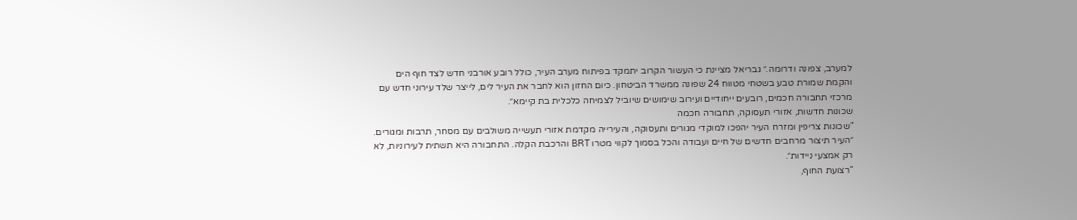למערב, צפונה ודרומה.״ גבריאל מציינת כי העשור הקרוב יתמקד בפיתוח מערב העיר, כולל רובע אורבני חדש לצד חוף הים והקמת שמורת טבע בשטחי מטווח 24 שפונה ממשרד הביטחון. כיום החזון הוא לחבר את העיר לים, לייצר שלד עירוני חדש עם מרכזי תחבורה חכמים, רובעים ייחודיים ועירוב שימושים שיוביל לצמיחה כלכלית בת קיימא״.
שכונות חדשות, אזורי תעסוקה, תחבורה חכמה
"שכונות צריפין ומזרח העיר יהפכו למוקדי מגורים ותעסוקה, והעירייה מקדמת אזורי תעשייה משולבים עם מסחר, תרבות ומגורים. ״העיר תיצור מרחבים חדשים של חיים ועבודה והכל בסמוך לקווי מטרו BRT והרכבת הקלה. התחבורה היא תשתית לעירוניות, לא רק אמצעי ניידות״.
"רצועת החוף,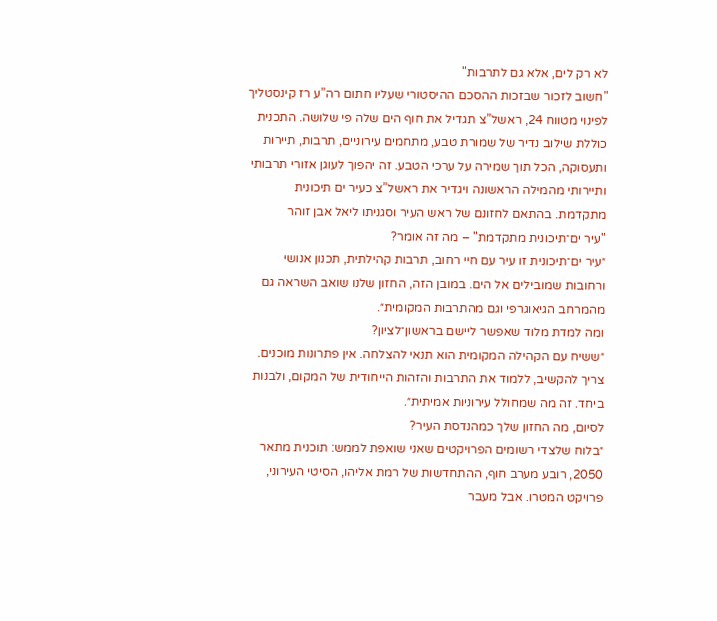לא רק לים, אלא גם לתרבות"
"חשוב לזכור שבזכות ההסכם ההיסטורי שעליו חתום רה”ע רז קינסטליך לפינוי מטווח 24, ראשל”צ תגדיל את חוף הים שלה פי שלושה. התכנית כוללת שילוב נדיר של שמורת טבע, מתחמים עירוניים, תרבות, תיירות ותעסוקה, הכל תוך שמירה על ערכי הטבע. זה יהפוך לעוגן אזורי תרבותי ותיירותי מהמילה הראשונה ויגדיר את ראשל”צ כעיר ים תיכונית מתקדמת. בהתאם לחזונם של ראש העיר וסגניתו ליאל אבן זוהר
"עיר ים־תיכונית מתקדמת" – מה זה אומר?
״עיר ים־תיכונית זו עיר עם חיי רחוב, תרבות קהילתית, תכנון אנושי ורחובות שמובילים אל הים. במובן הזה, החזון שלנו שואב השראה גם מהמרחב הגיאוגרפי וגם מהתרבות המקומית״.
ומה למדת מלוד שאפשר ליישם בראשון־לציון?
״ששיח עם הקהילה המקומית הוא תנאי להצלחה. אין פתרונות מוכנים. צריך להקשיב, ללמוד את התרבות והזהות הייחודית של המקום, ולבנות ביחד. זה מה שמחולל עירוניות אמיתית״.
לסיום, מה החזון שלך כמהנדסת העיר?
״בלוח שלצדי רשומים הפרויקטים שאני שואפת לממש: תוכנית מתאר 2050, רובע מערב חוף, ההתחדשות של רמת אליהו, הסיטי העירוני, פרויקט המטרו. אבל מעבר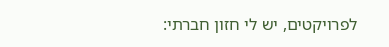לפרויקטים, יש לי חזון חברתי: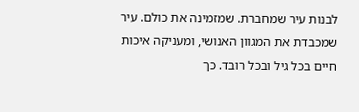לבנות עיר שמחברת. שמזמינה את כולם. עיר שמכבדת את המגוון האנושי, ומעניקה איכות חיים בכל גיל ובכל רובד. כך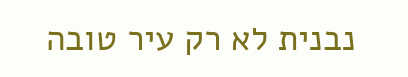נבנית לא רק עיר טובה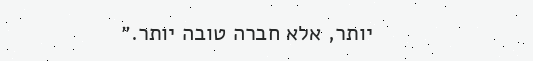יותר, אלא חברה טובה יותר.״